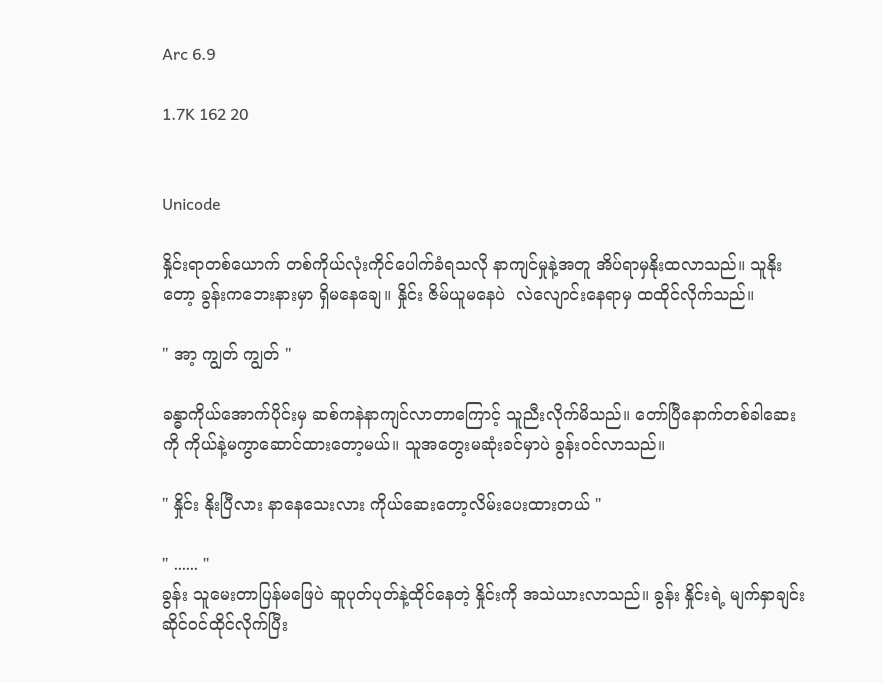Arc 6.9

1.7K 162 20


Unicode

နှိုင်းရာတစ်ယောက် တစ်ကိုယ်လုံးကိုင်ပေါက်ခံရသလို နာကျင်မှုနဲ့အတူ အိပ်ရာမှနိုးထလာသည်။ သူနိုးတော့ ခွန်းကဘေးနားမှာ ရှိမနေချေ။ နှိုင်း ဇိမ်ယူမနေပဲ  လဲလျောင်းနေရာမှ ထထိုင်လိုက်သည်။

" အာ့ ကျွတ် ကျွတ် "

ခန္ဓာကိုယ်အောက်ပိုင်းမှ ဆစ်ကနဲနာကျင်လာတာကြောင့် သူညီးလိုက်မိသည်။ တော်ပြီနောက်တစ်ခါဆေးကို ကိုယ်နဲ့မကွာဆောင်ထားတော့မယ်။ သူအတွေးမဆုံးခင်မှာပဲ ခွန်းဝင်လာသည်။

" နှိုင်း နိုးပြီလား နာနေသေးလား ကိုယ်ဆေးတော့လိမ်းပေးထားတယ် "

" ...... "
ခွန်း သူမေးတာပြန်မဖြေပဲ ဆူပုတ်ပုတ်နဲ့ထိုင်နေတဲ့ နှိုင်းကို အသဲယားလာသည်။ ခွန်း နှိုင်းရဲ့ မျက်နှာချင်းဆိုင်ဝင်ထိုင်လိုက်ပြီး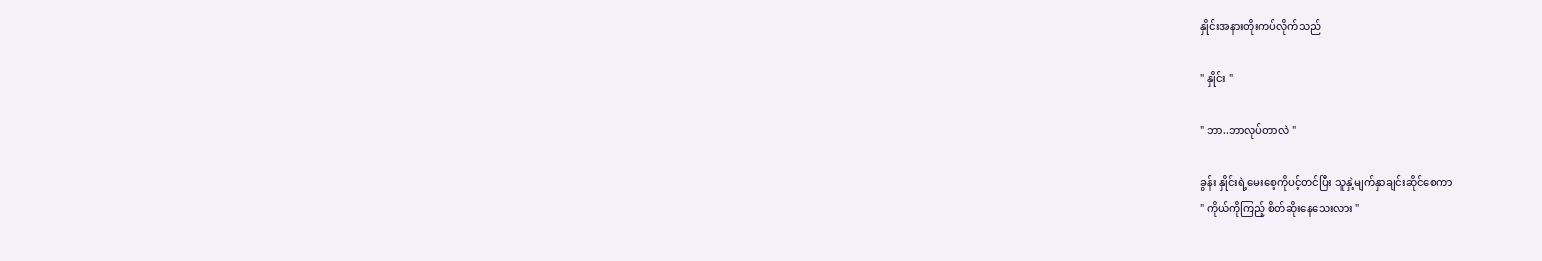နှိုင်းအနားတိုးကပ်လိုက်သည်

" နှိုင်း "

" ဘာ..ဘာလုပ်တာလဲ "

ခွန်း နှိုင်းရဲ့မေးစေ့ကိုပင့်တင်ပြီး သူနှဲ့မျက်နှာချင်းဆိုင်စေကာ
" ကိုယ်ကိုကြည့် စိတ်ဆိုးနေသေးလား "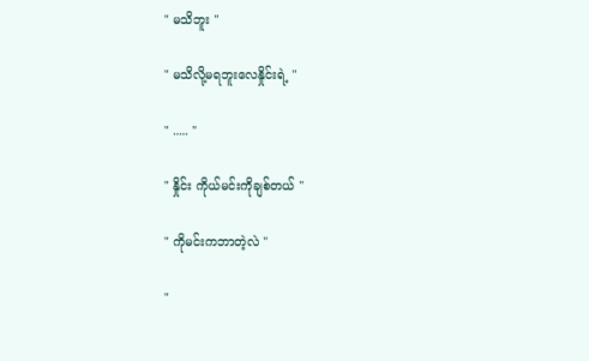" မသိဘူး "

" မသိလို့မရဘူးလေနှိုင်းရဲ့ "

" ..... "

" နှိုင်း ကိုယ်မင်းကိုချစ်တယ် "

" ကိုမင်းကဘာတဲ့လဲ "

"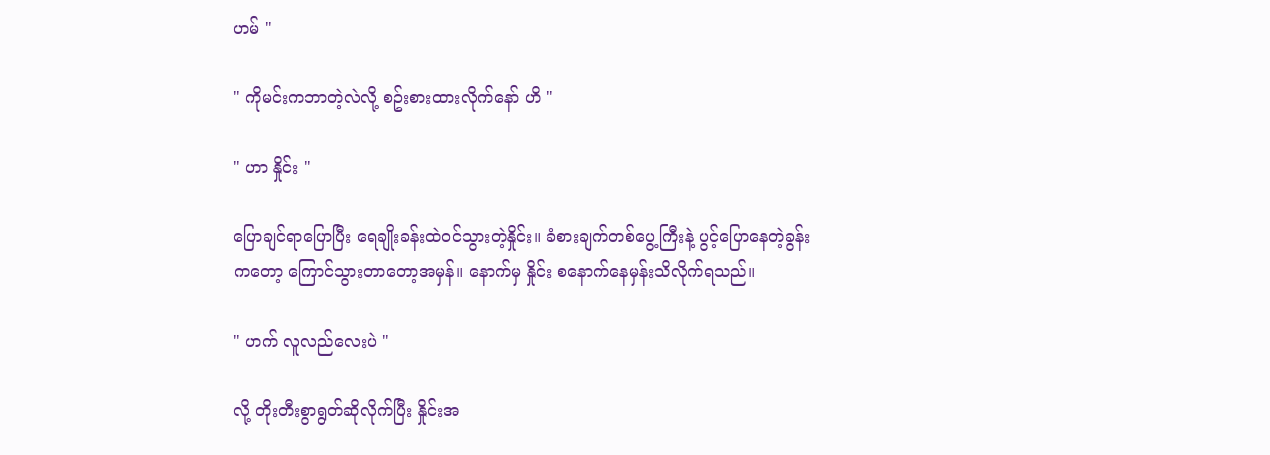ဟမ် "

" ကိုမင်းကဘာတဲ့လဲလို့ စဥ်းစားထားလိုက်နော် ဟိ "

" ဟာ နှိုင်း "

ပြောချင်ရာပြောပြီး ရေချိုးခန်းထဲဝင်သွားတဲ့နှိုင်း။ ခံစားချက်တစ်ပွေ့ကြီးနဲ့ ပွင့်ပြောနေတဲ့ခွန်းကတော့ ကြောင်သွားတာတော့အမှန်။ နောက်မှ နှိုင်း စနောက်နေမှန်းသိလိုက်ရသည်။

" ဟက် လူလည်လေးပဲ "

လို့ တိုးတီးစွာရွတ်ဆိုလိုက်ပြီး နှိုင်းအ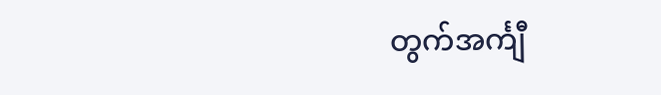တွက်အင်္ကျီ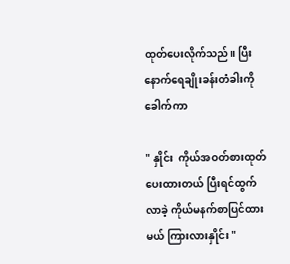ထုတ်ပေးလိုက်သည်။ ပြီးနောက်ရေချိုးခန်းတံခါးကိုခေါက်ကာ

" နှိုင်း  ကိုယ်အဝတ်စားထုတ်ပေးထားတယ် ပြီးရင်ထွက်လာခဲ့ ကိုယ်မနက်စာပြင်ထားမယ် ကြားလားနှိုင်း "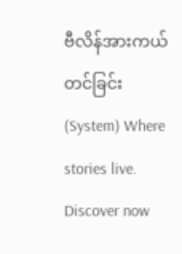ဗီလိန်အားကယ်တင်ခြင်း(System) Where stories live. Discover now